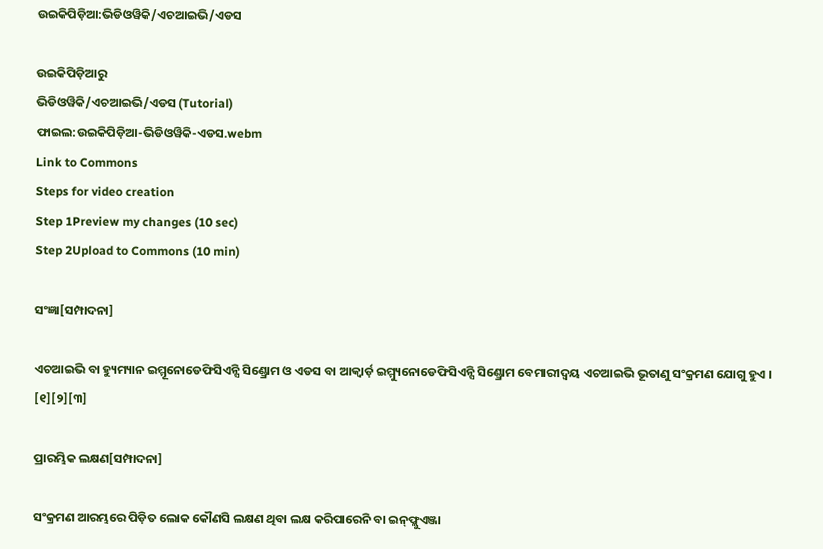ଉଇକିପିଡ଼ିଆ:ଭିଡିଓୱିକି/ଏଚଆଇଭି/ଏଡସ

ଉଇକିପିଡ଼ିଆ‌ରୁ
ଭିଡିଓୱିକି/ଏଚଆଇଭି/ଏଡସ (Tutorial)
ଫାଇଲ:ଉଇକିପିଡ଼ିଆ-ଭିଡିଓୱିକି-ଏଡସ.webm
Link to Commons
Steps for video creation
Step 1Preview my changes (10 sec)
Step 2Upload to Commons (10 min)

ସଂଜ୍ଞା[ସମ୍ପାଦନା]

ଏଚଆଇଭି ବା ହ୍ୟୁମ୍ୟାନ ଇମ୍ମୂନୋଡେଫିସିଏନ୍ସି ସିଣ୍ଡ୍ରୋମ ଓ ଏଡସ ବା ଆକ୍ୱାର୍ଡ଼ ଇମ୍ମ୍ୟୁନୋଡେଫିସିଏନ୍ସି ସିଣ୍ଡ୍ରୋମ ବେମାରୀଦ୍ୱୟ ଏଚଆଇଭି ଭୂତାଣୁ ସଂକ୍ରମଣ ଯୋଗୁ ହୁଏ । [୧][୨][୩]

ପ୍ରାରମ୍ଭିକ ଲକ୍ଷଣ[ସମ୍ପାଦନା]

ସଂକ୍ରମଣ ଆରମ୍ଭରେ ପିଡ଼ିତ ଲୋକ କୌଣସି ଲକ୍ଷଣ ଥିବା ଲକ୍ଷ କରିପାରେନି ବା ଇନ୍‌ଫ୍ଲୁଏଞ୍ଜା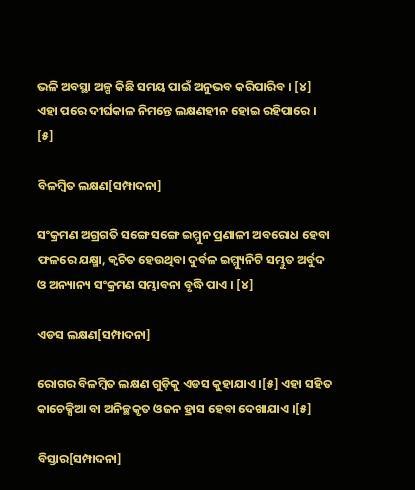ଭଳି ଅବସ୍ଥା ଅଳ୍ପ କିଛି ସମୟ ପାଇଁ ଅନୁଭବ କରିପାରିବ । [୪] ଏହା ପରେ ଦୀର୍ଘକାଳ ନିମନ୍ତେ ଲକ୍ଷଣହୀନ ହୋଇ ରହିପାରେ । [୫]

ବିଳମ୍ବିତ ଲକ୍ଷଣ[ସମ୍ପାଦନା]

ସଂକ୍ରମଣ ଅଗ୍ରଗତି ସଙ୍ଗେ ସଙ୍ଗେ ଇମ୍ମୁନ ପ୍ରଣାଳୀ ଅବରୋଧ ହେବା ଫଳରେ ଯକ୍ଷ୍ମା, କ୍ୱଚିତ ହେଉଥିବା ଦୁର୍ବଳ ଇମ୍ମ୍ୟୁନିଟି ସମ୍ଭୁତ ଅର୍ବୁଦ ଓ ଅନ୍ୟାନ୍ୟ ସଂକ୍ରମଣ ସମ୍ଭାବନା ବୃଦ୍ଧି ପାଏ । [୪]

ଏଡସ‌ ଲକ୍ଷଣ[ସମ୍ପାଦନା]

ରୋଗର ବିଳମ୍ବିତ ଲକ୍ଷଣ ଗୁଡ଼ିକୁ ଏଡସ‌ କୁହାଯାଏ ।[୫] ଏହା ସ‌ହିତ କାଚେକ୍ସିଆ ବା ଅନିଚ୍ଛକୃତ ଓଜନ ହ୍ରାସ ହେବା ଦେଖାଯାଏ ।[୫]

ବିସ୍ତାର[ସମ୍ପାଦନା]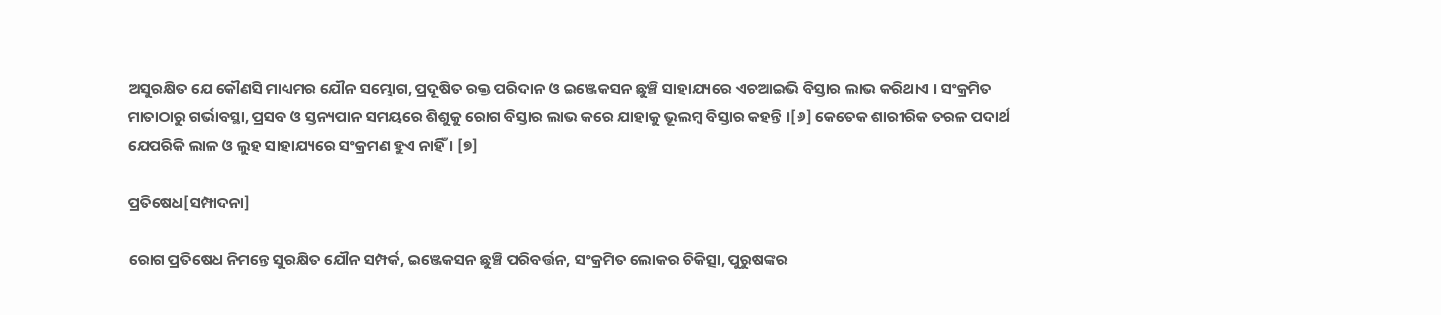ଅସୁରକ୍ଷିତ ଯେ କୌଣସି ମାଧ୍ୟମର ଯୌନ ସମ୍ଭୋଗ, ପ୍ରଦୂଷିତ ରକ୍ତ ପରିଦାନ ଓ ଇଞ୍ଜେକସନ ଛୁଞ୍ଚି ସାହାଯ୍ୟରେ ଏଚଆଇଭି ବିସ୍ତାର ଲାଭ କରିଥାଏ । ସଂକ୍ରମିତ ମାତାଠାରୁ ଗର୍ଭାବସ୍ଥା, ପ୍ରସବ ଓ ସ୍ତନ୍ୟପାନ ସମୟରେ ଶିଶୁକୁ ରୋଗ ବିସ୍ତାର ଲାଭ କରେ ଯାହାକୁ ଭୂଲମ୍ବ ବିସ୍ତାର କ‌ହନ୍ତି ।[୬] କେତେକ ଶାରୀରିକ ତରଳ ପଦାର୍ଥ ଯେପରିକି ଲାଳ ଓ ଲୁହ ସାହାଯ୍ୟରେ ସଂକ୍ରମଣ ହୁଏ ନାହିଁ । [୭]

ପ୍ରତିଷେଧ[ସମ୍ପାଦନା]

ରୋଗ ପ୍ରତିଷେଧ ନିମନ୍ତେ ସୁରକ୍ଷିତ ଯୌନ ସମ୍ପର୍କ, ଇଞ୍ଜେକସନ ଛୁଞ୍ଚି ପରିବର୍ତ୍ତନ, ସଂକ୍ରମିତ ଲୋକର ଚିକିତ୍ସା, ପୁରୁଷଙ୍କର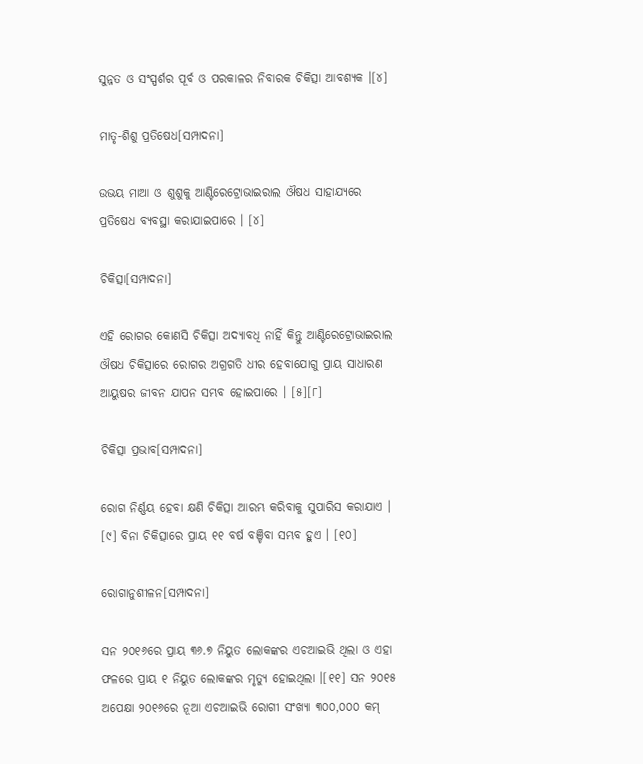ସୁନ୍ନତ ଓ ସଂସ୍ପର୍ଶର ପୂର୍ବ ଓ ପରକାଳର ନିବାରକ ଚିକିତ୍ସା ଆବଶ୍ୟକ ।[୪]

ମାତୃ-ଶିଶୁ ପ୍ରତିଷେଧ[ସମ୍ପାଦନା]

ଉଭୟ ମାଆ ଓ ଶୁଶୁକୁ ଆଣ୍ଟିରେଟ୍ରୋଭାଇରାଲ ଔଷଧ ସାହାଯ୍ୟରେ ପ୍ରତିଷେଧ ବ୍ୟବସ୍ଥା କରାଯାଇପାରେ । [୪]

ଚିକିତ୍ସା[ସମ୍ପାଦନା]

ଏହି ରୋଗର କୋଣସି ଚିକିତ୍ସା ଅଦ୍ୟାବଧି ନାହିଁ କିନ୍ତୁ ଆଣ୍ଟିରେଟ୍ରୋଭାଇରାଲ ଔଷଧ ଚିକିତ୍ସାରେ ରୋଗର ଅଗ୍ରଗତି ଧୀର ହେବାଯୋଗୁ ପ୍ରାୟ ସାଧାରଣ ଆୟୁଷର ଜୀବନ‌ ଯାପନ ସମ୍ଭବ ହୋଇପାରେ । [୫][୮]

ଚିକିତ୍ସା ପ୍ରଭାବ[ସମ୍ପାଦନା]

ରୋଗ ନିର୍ଣ୍ଣୟ ହେବା କ୍ଷଣି ଚିକିତ୍ସା ଆରମ୍ଭ କରିବାକୁ ସୁପାରିସ କରାଯାଏ । [୯] ବିନା ଚିକିତ୍ସାରେ ପ୍ରାୟ ୧୧ ବର୍ଷ ବଞ୍ଚିବା ସମ୍ଭବ ହୁଏ । [୧୦]

ରୋଗାନୁଶୀଳନ[ସମ୍ପାଦନା]

ସନ ୨୦୧୬ରେ ପ୍ରାୟ ୩୬.୭ ନିୟୁତ ଲୋକଙ୍କର ଏଚଆଇଭି ଥିଲା ଓ ଏହା ଫଳରେ ପ୍ରାୟ ୧ ନିୟୁତ ଲୋକଙ୍କର ମୃତ୍ୟୁ ହୋଇଥିଲା ।[୧୧] ସନ ୨୦୧୫ ଅପେକ୍ଷା ୨୦୧୬ରେ ନୂଆ ଏଚଆଇଭି ରୋଗୀ ସଂଖ୍ୟା ୩୦୦,୦୦୦ କମ୍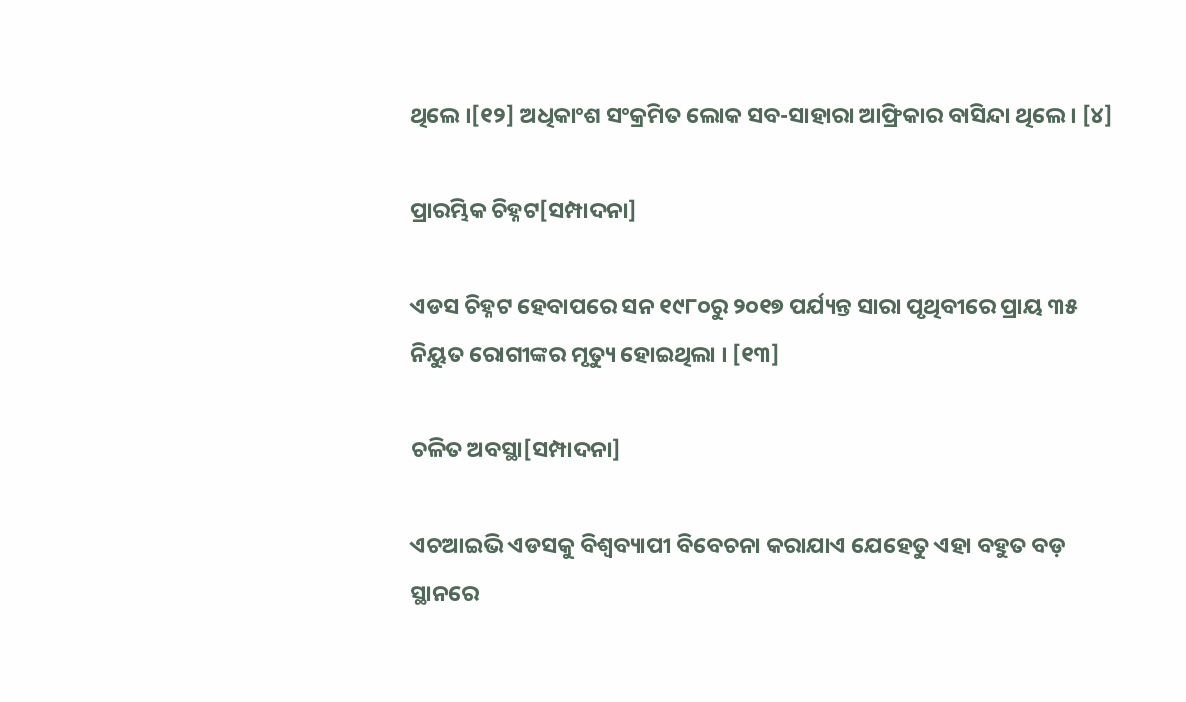ଥିଲେ ।[୧୨] ଅଧିକାଂଶ ସଂକ୍ରମିତ ଲୋକ ସବ-ସାହାରା ଆଫ୍ରିକାର ବାସିନ୍ଦା ଥିଲେ । [୪]

ପ୍ରାରମ୍ଭିକ ଚିହ୍ନଟ[ସମ୍ପାଦନା]

ଏଡସ‌ ଚିହ୍ନଟ ହେବାପରେ ସନ ୧୯୮୦ରୁ ୨୦୧୭ ପର୍ଯ୍ୟନ୍ତ ସାରା ପୃଥିବୀରେ ପ୍ରାୟ ୩୫ ନିୟୁତ ରୋଗୀଙ୍କର ମୃତ୍ୟୁ ହୋଇଥିଲା । [୧୩]

ଚଳିତ ଅବସ୍ଥା[ସମ୍ପାଦନା]

ଏଚଆଇଭି ଏଡସ‌କୁ ବିଶ୍ୱବ୍ୟାପୀ ବିବେଚନା କରାଯାଏ ଯେହେତୁ ଏହା ବ‌ହୁତ ବଡ଼ ସ୍ଥାନରେ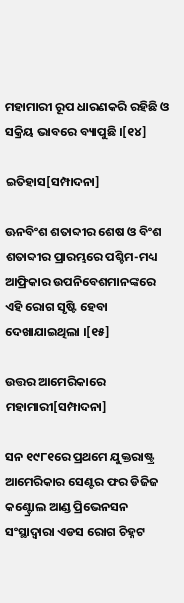ମହାମାରୀ ରୂପ ଧାରଣକରି ରହିଛି ଓ ସକ୍ରିୟ ଭାବରେ ବ୍ୟାପୁଛି ।[୧୪]

ଇତିହାସ[ସମ୍ପାଦନା]

ଊନବିଂଶ ଶତାବ୍ଦୀର ଶେଷ ଓ ବିଂଶ ଶତାବ୍ଦୀର ପ୍ରାରମ୍ଭରେ ପଶ୍ଚିମ-ମଧ୍ୟ ଆଫ୍ରିକାର ଉପନିବେଶମାନଙ୍କରେ ଏହି ରୋଗ ସୃଷ୍ଟି ହେବା ଦେଖାଯାଇଥିଲା ।[୧୫]

ଉତ୍ତର ଆମେରିକାରେ ମହାମାରୀ[ସମ୍ପାଦନା]

ସନ ୧୯୮୧ରେ ପ୍ରଥମେ ଯୁକ୍ତରାଷ୍ଟ୍ର ଆମେରିକାର ସେଣ୍ଟର ଫର ଡିଜିଜ କଣ୍ଟ୍ରୋଲ ଆଣ୍ଡ ପ୍ରିଭେନସନ ସଂସ୍ଥାଦ୍ୱାରା ଏଡସ‌ ରୋଗ ଚିହ୍ନଟ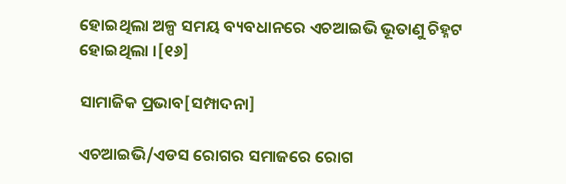ହୋଇଥିଲା ଅଳ୍ପ ସମୟ ବ୍ୟବଧାନରେ ଏଚଆଇଭି ଭୂତାଣୁ ଚିହ୍ନଟ ହୋଇଥିଲା ।[୧୬]

ସାମାଜିକ ପ୍ରଭାବ[ସମ୍ପାଦନା]

ଏଚଆଇଭି/ଏଡସ‌ ରୋଗର ସମାଜରେ ରୋଗ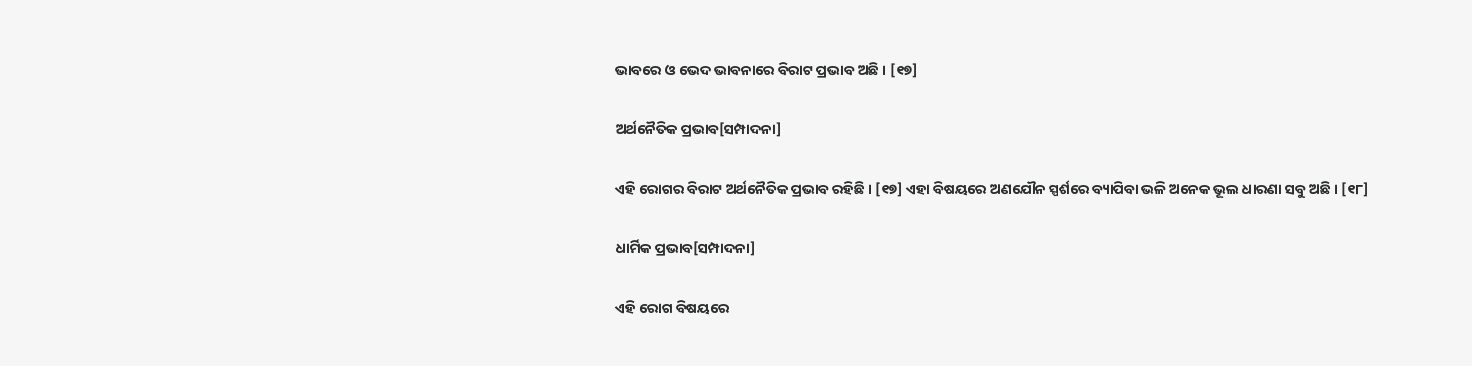ଭାବରେ ଓ ଭେଦ ଭାବନାରେ ବିରାଟ ପ୍ରଭାବ ଅଛି । [୧୭]

ଅର୍ଥନୈତିକ ପ୍ରଭାବ[ସମ୍ପାଦନା]

ଏହି ରୋଗର ବିରାଟ ଅର୍ଥନୈତିକ ପ୍ରଭାବ ରହିଛି । [୧୭] ଏହା ବିଷୟରେ ଅଣ‌ଯୌନ ସ୍ପର୍ଶରେ ବ୍ୟାପିବା ଭଳି ଅନେକ ଭୂଲ ଧାରଣା ସବୁ ଅଛି । [୧୮]

ଧାର୍ମିକ ପ୍ରଭାବ[ସମ୍ପାଦନା]

ଏହି ରୋଗ ବିଷୟରେ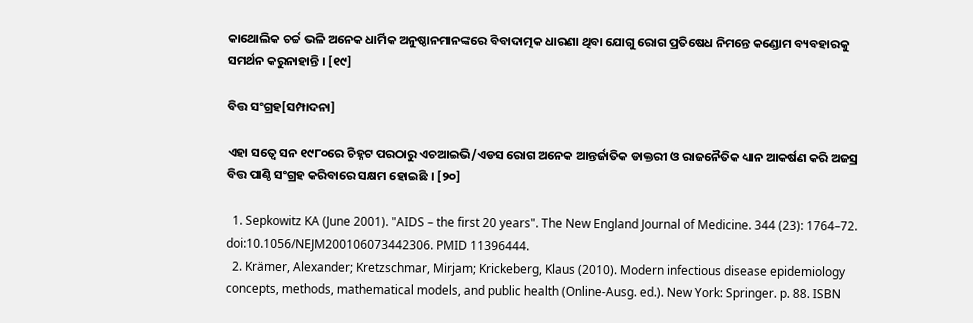କାଥୋଲିକ ଚର୍ଚ୍ଚ ଭଳି ଅନେକ ଧାର୍ମିକ ଅନୁଷ୍ଠାନମାନଙ୍କରେ ବିବାଦାତ୍ମକ ଧାରଣା ଥିବା ଯୋଗୁ ରୋଗ ପ୍ରତିଷେଧ ନିମନ୍ତେ କଣ୍ଡୋମ ବ୍ୟବ‌ହାରକୁ ସମର୍ଥନ କରୁନାହାନ୍ତି । [୧୯]

ବିତ୍ତ ସଂଗ୍ରହ[ସମ୍ପାଦନା]

ଏହା ସତ୍ୱେ ସନ ୧୯୮୦ରେ ଚିହ୍ନଟ ପରଠାରୁ ଏଚଆଇଭି/ଏଡସ‌ ରୋଗ ଅନେକ ଆନ୍ତର୍ଜାତିକ ଡାକ୍ତରୀ ଓ ରାଜନୈତିକ ଧ୍ୟାନ ଆକର୍ଷଣ କରି ଅଜସ୍ର ବିତ୍ତ ପାଣ୍ଠି ସଂଗ୍ରହ କରିବାରେ ସକ୍ଷମ ହୋଇଛି । [୨୦]

  1. Sepkowitz KA (June 2001). "AIDS – the first 20 years". The New England Journal of Medicine. 344 (23): 1764–72. doi:10.1056/NEJM200106073442306. PMID 11396444.
  2. Krämer, Alexander; Kretzschmar, Mirjam; Krickeberg, Klaus (2010). Modern infectious disease epidemiology concepts, methods, mathematical models, and public health (Online-Ausg. ed.). New York: Springer. p. 88. ISBN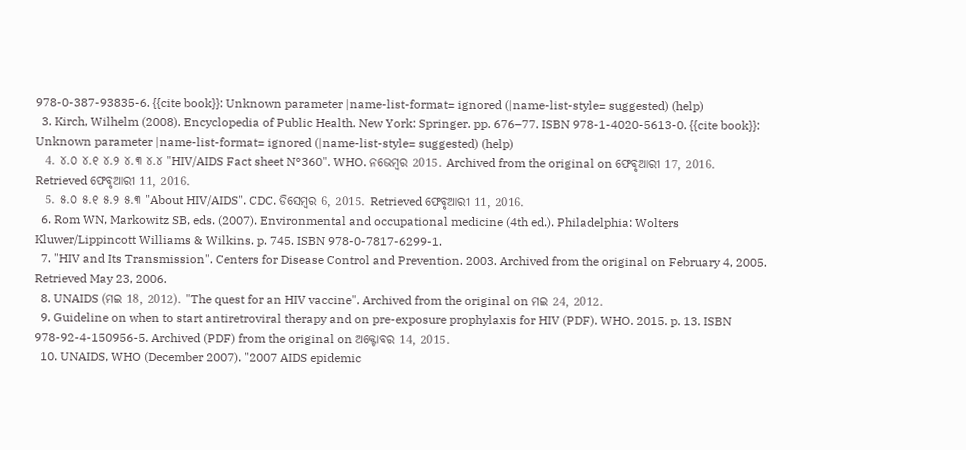978-0-387-93835-6. {{cite book}}: Unknown parameter |name-list-format= ignored (|name-list-style= suggested) (help)
  3. Kirch, Wilhelm (2008). Encyclopedia of Public Health. New York: Springer. pp. 676–77. ISBN 978-1-4020-5613-0. {{cite book}}: Unknown parameter |name-list-format= ignored (|name-list-style= suggested) (help)
  4. ୪.୦ ୪.୧ ୪.୨ ୪.୩ ୪.୪ "HIV/AIDS Fact sheet N°360". WHO. ନଭେମ୍ବର 2015. Archived from the original on ଫେବୃଆରୀ 17, 2016. Retrieved ଫେବୃଆରୀ 11, 2016.
  5. ୫.୦ ୫.୧ ୫.୨ ୫.୩ "About HIV/AIDS". CDC. ଡିସେମ୍ବର 6, 2015. Retrieved ଫେବୃଆରୀ 11, 2016.
  6. Rom WN, Markowitz SB, eds. (2007). Environmental and occupational medicine (4th ed.). Philadelphia: Wolters Kluwer/Lippincott Williams & Wilkins. p. 745. ISBN 978-0-7817-6299-1.
  7. "HIV and Its Transmission". Centers for Disease Control and Prevention. 2003. Archived from the original on February 4, 2005. Retrieved May 23, 2006.
  8. UNAIDS (ମଇ 18, 2012). "The quest for an HIV vaccine". Archived from the original on ମଇ 24, 2012.
  9. Guideline on when to start antiretroviral therapy and on pre-exposure prophylaxis for HIV (PDF). WHO. 2015. p. 13. ISBN 978-92-4-150956-5. Archived (PDF) from the original on ଅକ୍ଟୋବର 14, 2015.
  10. UNAIDS, WHO (December 2007). "2007 AIDS epidemic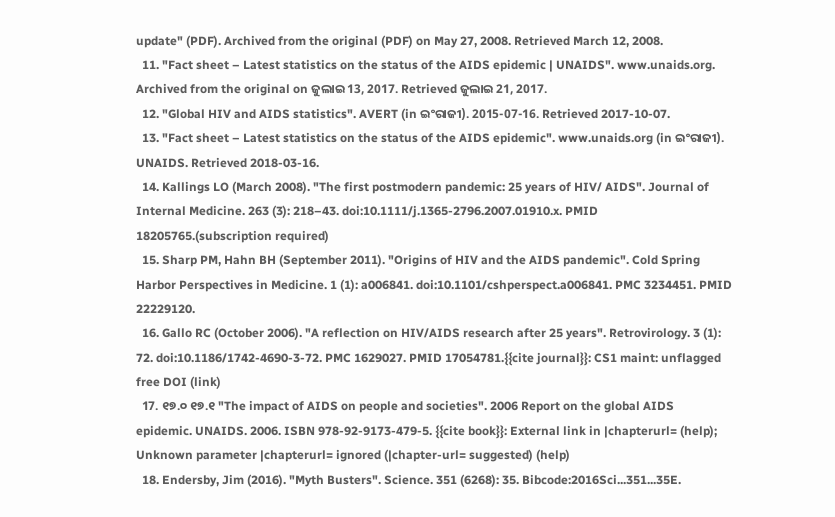update" (PDF). Archived from the original (PDF) on May 27, 2008. Retrieved March 12, 2008.
  11. "Fact sheet – Latest statistics on the status of the AIDS epidemic | UNAIDS". www.unaids.org. Archived from the original on ଜୁଲାଇ 13, 2017. Retrieved ଜୁଲାଇ 21, 2017.
  12. "Global HIV and AIDS statistics". AVERT (in ଇଂରାଜୀ). 2015-07-16. Retrieved 2017-10-07.
  13. "Fact sheet – Latest statistics on the status of the AIDS epidemic". www.unaids.org (in ଇଂରାଜୀ). UNAIDS. Retrieved 2018-03-16.
  14. Kallings LO (March 2008). "The first postmodern pandemic: 25 years of HIV/ AIDS". Journal of Internal Medicine. 263 (3): 218–43. doi:10.1111/j.1365-2796.2007.01910.x. PMID 18205765.(subscription required)
  15. Sharp PM, Hahn BH (September 2011). "Origins of HIV and the AIDS pandemic". Cold Spring Harbor Perspectives in Medicine. 1 (1): a006841. doi:10.1101/cshperspect.a006841. PMC 3234451. PMID 22229120.
  16. Gallo RC (October 2006). "A reflection on HIV/AIDS research after 25 years". Retrovirology. 3 (1): 72. doi:10.1186/1742-4690-3-72. PMC 1629027. PMID 17054781.{{cite journal}}: CS1 maint: unflagged free DOI (link)
  17. ୧୭.୦ ୧୭.୧ "The impact of AIDS on people and societies". 2006 Report on the global AIDS epidemic. UNAIDS. 2006. ISBN 978-92-9173-479-5. {{cite book}}: External link in |chapterurl= (help); Unknown parameter |chapterurl= ignored (|chapter-url= suggested) (help)
  18. Endersby, Jim (2016). "Myth Busters". Science. 351 (6268): 35. Bibcode:2016Sci...351...35E.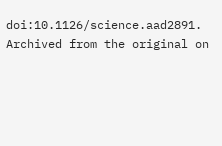doi:10.1126/science.aad2891. Archived from the original on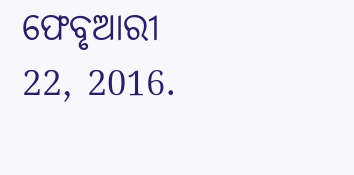ଫେବୃଆରୀ 22, 2016.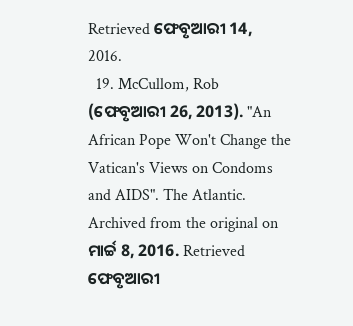Retrieved ଫେବୃଆରୀ 14, 2016.
  19. McCullom, Rob (ଫେବୃଆରୀ 26, 2013). "An African Pope Won't Change the Vatican's Views on Condoms and AIDS". The Atlantic. Archived from the original on ମାର୍ଚ୍ଚ 8, 2016. Retrieved ଫେବୃଆରୀ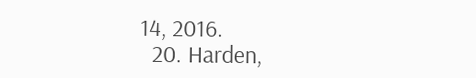14, 2016.
  20. Harden,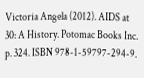Victoria Angela (2012). AIDS at 30: A History. Potomac Books Inc. p. 324. ISBN 978-1-59797-294-9.